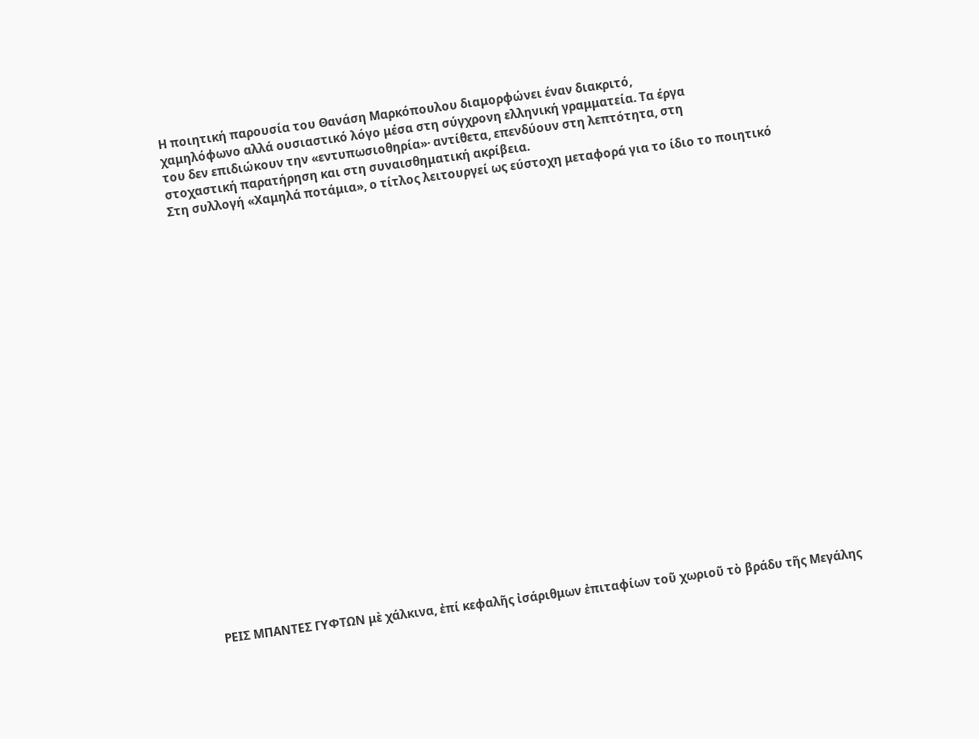Η ποιητική παρουσία του Θανάση Μαρκόπουλου διαμορφώνει έναν διακριτό,
χαμηλόφωνο αλλά ουσιαστικό λόγο μέσα στη σύγχρονη ελληνική γραμματεία. Τα έργα
του δεν επιδιώκουν την «εντυπωσιοθηρία»· αντίθετα, επενδύουν στη λεπτότητα, στη
στοχαστική παρατήρηση και στη συναισθηματική ακρίβεια.
Στη συλλογή «Χαμηλά ποτάμια», ο τίτλος λειτουργεί ως εύστοχη μεταφορά για το ίδιο το ποιητικό
























ΡΕΙΣ ΜΠΑΝΤΕΣ ΓΥΦΤΩΝ μὲ χάλκινα, ἐπί κεφαλῆς ἰσάριθμων ἐπιταφίων τοῦ χωριοῦ τὸ βράδυ τῆς Μεγάλης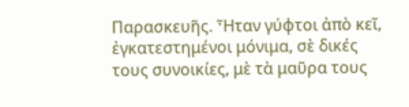Παρασκευῆς. Ἦταν γύφτοι ἀπὸ κεῖ, ἐγκατεστημένοι μόνιμα, σὲ δικές τους συνοικίες, μὲ τὰ μαῦρα τους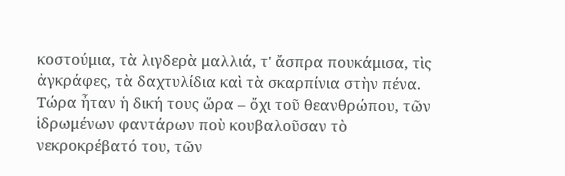κοστούμια, τὰ λιγδερὰ μαλλιά, τ' ἄσπρα πουκάμισα, τὶς ἀγκράφες, τὰ δαχτυλίδια καὶ τὰ σκαρπίνια στὴν πένα. Τώρα ἦταν ἡ δική τους ὥρα – ὄχι τοῦ θεανθρώπου, τῶν ἱδρωμένων φαντάρων ποὺ κουβαλοῦσαν τὸ νεκροκρέβατό του, τῶν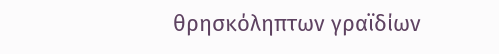θρησκόληπτων γραϊδίων